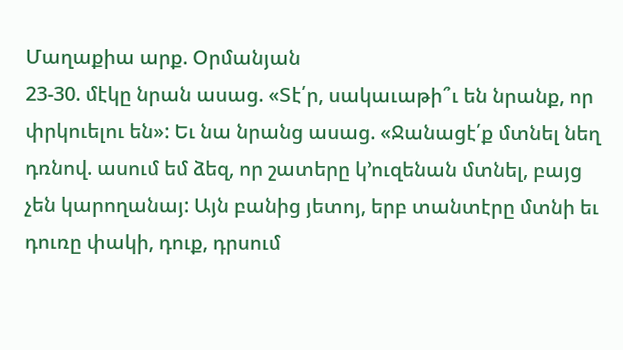Մաղաքիա արք. Օրմանյան
23-30. մէկը նրան ասաց. «Տէ՛ր, սակաւաթի՞ւ են նրանք, որ փրկուելու են»: Եւ նա նրանց ասաց. «Ջանացէ՛ք մտնել նեղ դռնով. ասում եմ ձեզ, որ շատերը կ՚ուզենան մտնել, բայց չեն կարողանայ: Այն բանից յետոյ, երբ տանտէրը մտնի եւ դուռը փակի, դուք, դրսում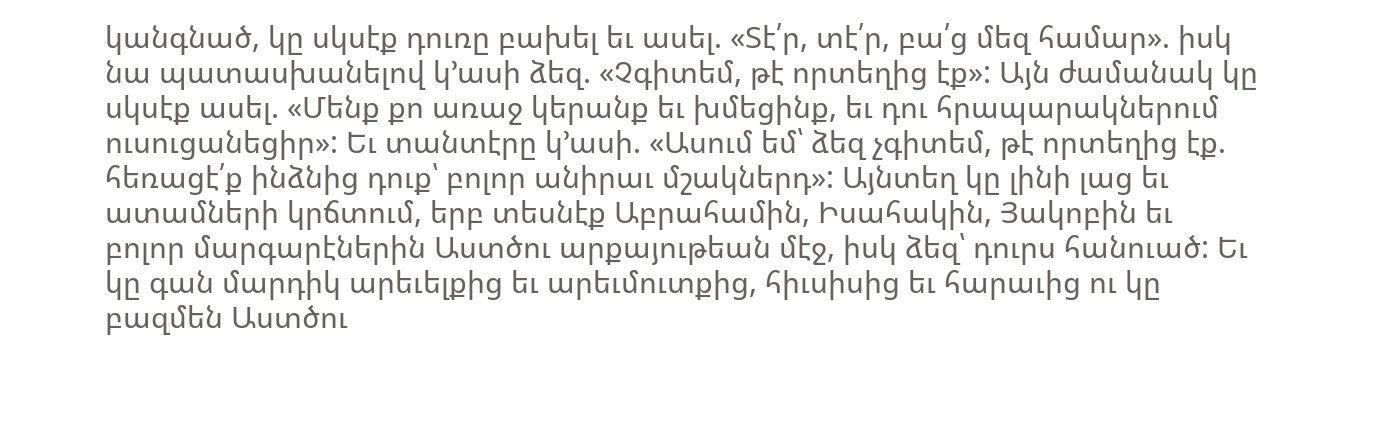կանգնած, կը սկսէք դուռը բախել եւ ասել. «Տէ՛ր, տէ՛ր, բա՛ց մեզ համար». իսկ նա պատասխանելով կ՚ասի ձեզ. «Չգիտեմ, թէ որտեղից էք»: Այն ժամանակ կը սկսէք ասել. «Մենք քո առաջ կերանք եւ խմեցինք, եւ դու հրապարակներում ուսուցանեցիր»: Եւ տանտէրը կ՚ասի. «Ասում եմ՝ ձեզ չգիտեմ, թէ որտեղից էք. հեռացէ՛ք ինձնից դուք՝ բոլոր անիրաւ մշակներդ»: Այնտեղ կը լինի լաց եւ ատամների կրճտում, երբ տեսնէք Աբրահամին, Իսահակին, Յակոբին եւ բոլոր մարգարէներին Աստծու արքայութեան մէջ, իսկ ձեզ՝ դուրս հանուած: Եւ կը գան մարդիկ արեւելքից եւ արեւմուտքից, հիւսիսից եւ հարաւից ու կը բազմեն Աստծու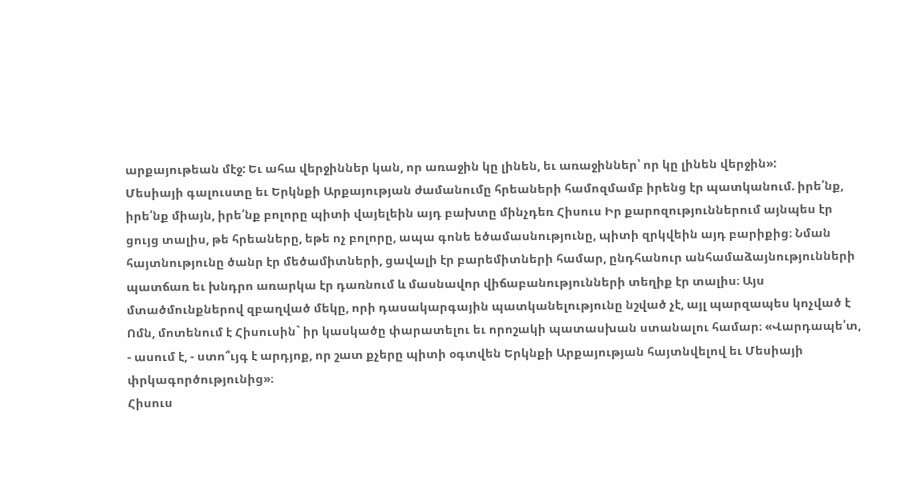արքայութեան մէջ: Եւ ահա վերջիններ կան, որ առաջին կը լինեն, եւ առաջիններ՝ որ կը լինեն վերջին»:
Մեսիայի գալուստը եւ Երկնքի Արքայության ժամանումը հրեաների համոզմամբ իրենց էր պատկանում. իրե՛նք, իրե՛նք միայն, իրե՛նք բոլորը պիտի վայելեին այդ բախտը մինչդեռ Հիսուս Իր քարոզություններում այնպես էր ցույց տալիս, թե հրեաները, եթե ոչ բոլորը, ապա գոնե եծամասնությունը, պիտի զրկվեին այդ բարիքից։ Նման հայտնությունը ծանր էր մեծամիտների, ցավալի էր բարեմիտների համար, ընդհանուր անհամաձայնությունների պատճառ եւ խնդրո առարկա էր դառնում և մասնավոր վիճաբանությունների տեղիք էր տալիս։ Այս մտածմունքներով զբաղված մեկը, որի դասակարգային պատկանելությունը նշված չէ, այլ պարզապես կոչված է Ոմն, մոտենում է Հիսուսին` իր կասկածը փարատելու եւ որոշակի պատասխան ստանալու համար։ «Վարդապե՛տ, - ասում է, - ստո՞ւյգ է արդյոք, որ շատ քչերը պիտի օգտվեն Երկնքի Արքայության հայտնվելով եւ Մեսիայի փրկագործությունից»։
Հիսուս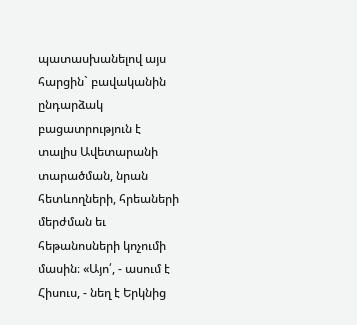պատասխանելով այս հարցին` բավականին ընդարձակ բացատրություն է տալիս Ավետարանի տարածման, նրան հետևողների, հրեաների մերժման եւ հեթանոսների կոչումի մասին։ «Այո՛, - ասում է Հիսուս, - նեղ է Երկնից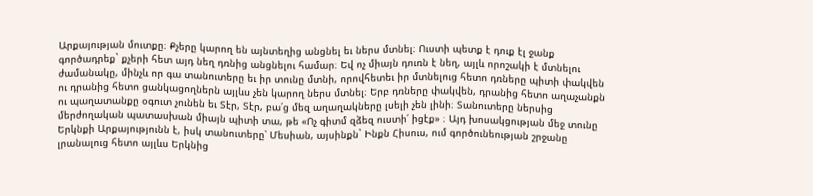Արքայության մուտքը։ Քչերը կարող են այնտեղից անցնել եւ ներս մտնել։ Ուստի պետք է դուք էլ ջանք գործադրեք` քչերի հետ այդ նեղ դռնից անցնելու համար։ Եվ ոչ միայն դուռն է նեղ, այլև որոշակի է մտնելու ժամանակը, մինչև որ գա տանուտերը եւ իր տունը մտնի, որովհետեւ իր մտնելուց հետո դռները պիտի փակվեն ու դրանից հետո ցանկացողներն այլևս չեն կարող ներս մտնել։ Երբ դռները փակվեն, դրանից հետո աղաչանքն ու պաղատանքը օգուտ չունեն եւ Տէր, Տէր, բա՛ց մեզ աղաղակները լսելի չեն լինի։ Տանուտերը ներսից մերժողական պատասխան միայն պիտի տա, թե «Ոչ գիտմ զձեզ ուստի՛ իցէք» ։ Այդ խոսակցության մեջ տունը Երկնքի Արքայությունն է, իսկ տանուտերը՝ Մեսիան, այսինքն` Ինքն Հիսուս, ում գործունեության շրջանը լրանալուց հետո այլևս Երկնից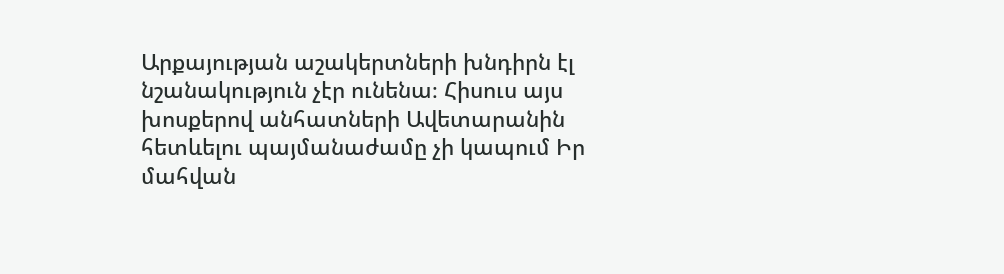Արքայության աշակերտների խնդիրն էլ նշանակություն չէր ունենա։ Հիսուս այս խոսքերով անհատների Ավետարանին հետևելու պայմանաժամը չի կապում Իր մահվան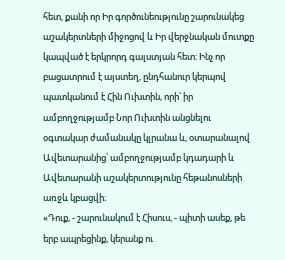հետ, քանի որ Իր գործունեությունը շարունակեց աշակերտների միջոցով և Իր վերջնական մուտքը կապված է երկրորդ գալստյան հետ։ Ինչ որ բացատրում է այստեղ, ընդհանուր կերպով պատկանում է Հին Ուխտին, որի՝ իր ամբողջությամբ Նոր Ուխտին անցնելու օգտակար ժամանակը կլրանա և, օտարանալով Ավետարանից՝ ամբողջությամբ կդադարի և Ավետարանի աշակերտությունը հեթանոսների առջև կբացվի։
«Դուք, - շարունակում է Հիսուս, - պիտի ասեք, թե երբ ապրեցինք, կերանք ու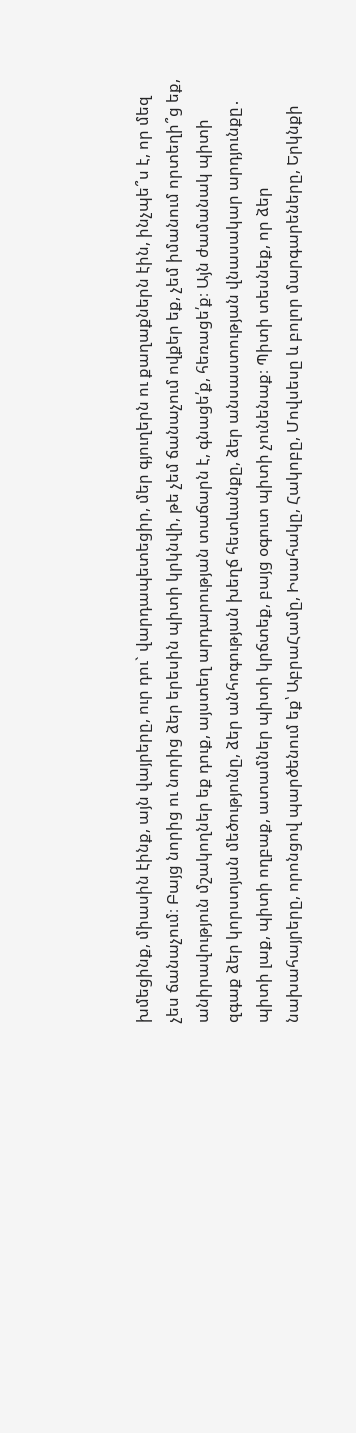խմեցինք, միասին էինք, այն վայրերը, ուր դու` վարդապետեցիր, մեր գյուղերն ու քաղաքներն էին, ինչպե՞ս է, որ մեզ չես ճանաչում։ Բայց նորից ու նորից ձեր երեսին պիտի կրկնվի, թե չեմ ճանաչում ովքեր եք, չեմ իմանում որտեղի՞ց եք, անիրավություն մշակողներ եք դուք, այստեղ արդարության տաճարն է, գնացե՛ք, հեռացե՛ք։ Այն ժամանակ պիտի զգաք ձեր կորստյան մեծությունը, ձեր անհոգության խեղճ հետևանքը, ձեր անսաստության վնասակար արդյունքը․ պիտի լաք, պիտի ողբաք, ատամներ պիտի կրճտեք, բայց օգուտ պիտի չունենաք։ Պիտի տեսնեք, որ ձեր նախահայրերը, որոնցով պարծենում եք՝ ԱբրաՀամը, Իսահակը, Հակոբը, Մովսեսը և բոլոր մարգարեները, Երկնքի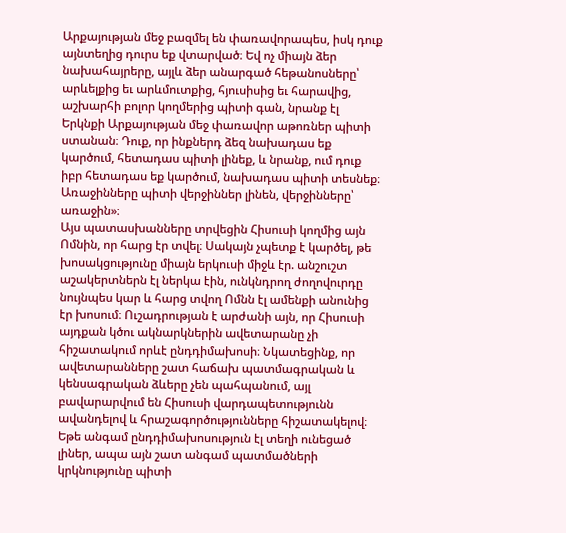Արքայության մեջ բազմել են փառավորապես, իսկ դուք այնտեղից դուրս եք վտարված։ Եվ ոչ միայն ձեր նախահայրերը, այլև ձեր անարգած հեթանոսները՝ արևելքից եւ արևմուտքից, հյուսիսից եւ հարավից, աշխարհի բոլոր կողմերից պիտի գան, նրանք էլ Երկնքի Արքայության մեջ փառավոր աթոռներ պիտի ստանան։ Դուք, որ ինքներդ ձեզ նախադաս եք կարծում, հետադաս պիտի լինեք, և նրանք, ում դուք իբր հետադաս եք կարծում, նախադաս պիտի տեսնեք։ Առաջինները պիտի վերջիններ լինեն, վերջինները՝ առաջին»։
Այս պատասխանները տրվեցին Հիսուսի կողմից այն Ոմնին, որ հարց էր տվել։ Սակայն չպետք է կարծել, թե խոսակցությունը միայն երկուսի միջև էր. անշուշտ աշակերտներն էլ ներկա էին, ունկնդրող ժողովուրդը նույնպես կար և հարց տվող Ոմնն էլ ամենքի անունից էր խոսում։ Ուշադրության է արժանի այն, որ Հիսուսի այդքան կծու ակնարկներին ավետարանը չի հիշատակում որևէ ընդդիմախոսի։ Նկատեցինք, որ ավետարանները շատ հաճախ պատմագրական և կենսագրական ձևերը չեն պահպանում, այլ բավարարվում են Հիսուսի վարդապետությունն ավանդելով և հրաշագործությունները հիշատակելով։ Եթե անգամ ընդդիմախոսություն էլ տեղի ունեցած լիներ, ապա այն շատ անգամ պատմածների կրկնությունը պիտի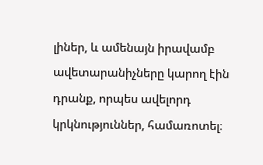լիներ, և ամենայն իրավամբ ավետարանիչները կարող էին դրանք, որպես ավելորդ կրկնություններ, համառոտել։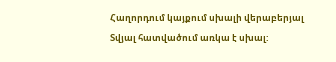Հաղորդում կայքում սխալի վերաբերյալ
Տվյալ հատվածում առկա է սխալ: